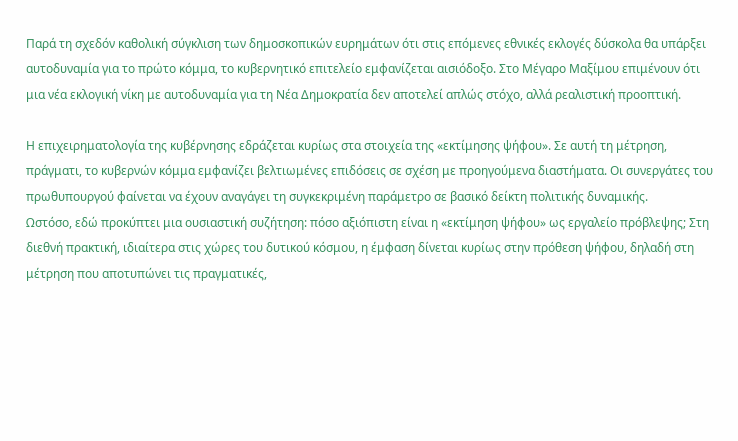Παρά τη σχεδόν καθολική σύγκλιση των δημοσκοπικών ευρημάτων ότι στις επόμενες εθνικές εκλογές δύσκολα θα υπάρξει αυτοδυναμία για το πρώτο κόμμα, το κυβερνητικό επιτελείο εμφανίζεται αισιόδοξο. Στο Μέγαρο Μαξίμου επιμένουν ότι μια νέα εκλογική νίκη με αυτοδυναμία για τη Νέα Δημοκρατία δεν αποτελεί απλώς στόχο, αλλά ρεαλιστική προοπτική.

Η επιχειρηματολογία της κυβέρνησης εδράζεται κυρίως στα στοιχεία της «εκτίμησης ψήφου». Σε αυτή τη μέτρηση, πράγματι, το κυβερνών κόμμα εμφανίζει βελτιωμένες επιδόσεις σε σχέση με προηγούμενα διαστήματα. Οι συνεργάτες του πρωθυπουργού φαίνεται να έχουν αναγάγει τη συγκεκριμένη παράμετρο σε βασικό δείκτη πολιτικής δυναμικής.
Ωστόσο, εδώ προκύπτει μια ουσιαστική συζήτηση: πόσο αξιόπιστη είναι η «εκτίμηση ψήφου» ως εργαλείο πρόβλεψης; Στη διεθνή πρακτική, ιδιαίτερα στις χώρες του δυτικού κόσμου, η έμφαση δίνεται κυρίως στην πρόθεση ψήφου, δηλαδή στη μέτρηση που αποτυπώνει τις πραγματικές,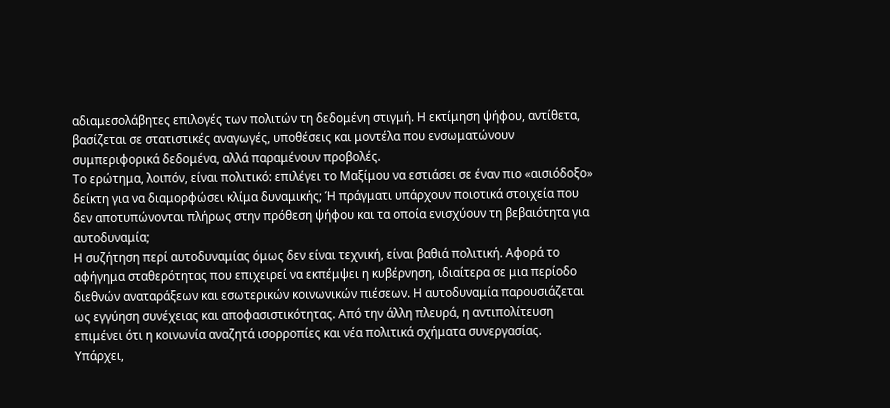αδιαμεσολάβητες επιλογές των πολιτών τη δεδομένη στιγμή. Η εκτίμηση ψήφου, αντίθετα, βασίζεται σε στατιστικές αναγωγές, υποθέσεις και μοντέλα που ενσωματώνουν συμπεριφορικά δεδομένα, αλλά παραμένουν προβολές.
Το ερώτημα, λοιπόν, είναι πολιτικό: επιλέγει το Μαξίμου να εστιάσει σε έναν πιο «αισιόδοξο» δείκτη για να διαμορφώσει κλίμα δυναμικής; Ή πράγματι υπάρχουν ποιοτικά στοιχεία που δεν αποτυπώνονται πλήρως στην πρόθεση ψήφου και τα οποία ενισχύουν τη βεβαιότητα για αυτοδυναμία;
Η συζήτηση περί αυτοδυναμίας όμως δεν είναι τεχνική, είναι βαθιά πολιτική. Αφορά το αφήγημα σταθερότητας που επιχειρεί να εκπέμψει η κυβέρνηση, ιδιαίτερα σε μια περίοδο διεθνών αναταράξεων και εσωτερικών κοινωνικών πιέσεων. Η αυτοδυναμία παρουσιάζεται ως εγγύηση συνέχειας και αποφασιστικότητας. Από την άλλη πλευρά, η αντιπολίτευση επιμένει ότι η κοινωνία αναζητά ισορροπίες και νέα πολιτικά σχήματα συνεργασίας.
Υπάρχει,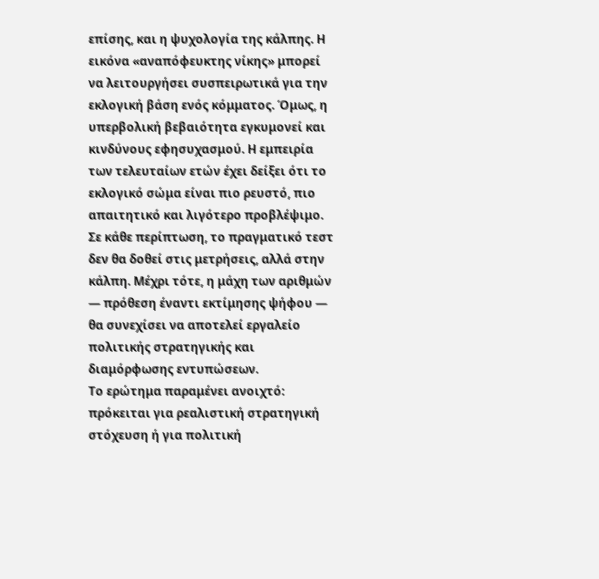επίσης, και η ψυχολογία της κάλπης. Η εικόνα «αναπόφευκτης νίκης» μπορεί να λειτουργήσει συσπειρωτικά για την εκλογική βάση ενός κόμματος. Όμως, η υπερβολική βεβαιότητα εγκυμονεί και κινδύνους εφησυχασμού. Η εμπειρία των τελευταίων ετών έχει δείξει ότι το εκλογικό σώμα είναι πιο ρευστό, πιο απαιτητικό και λιγότερο προβλέψιμο.
Σε κάθε περίπτωση, το πραγματικό τεστ δεν θα δοθεί στις μετρήσεις, αλλά στην κάλπη. Μέχρι τότε, η μάχη των αριθμών — πρόθεση έναντι εκτίμησης ψήφου — θα συνεχίσει να αποτελεί εργαλείο πολιτικής στρατηγικής και διαμόρφωσης εντυπώσεων.
Το ερώτημα παραμένει ανοιχτό: πρόκειται για ρεαλιστική στρατηγική στόχευση ή για πολιτική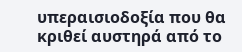υπεραισιοδοξία που θα κριθεί αυστηρά από το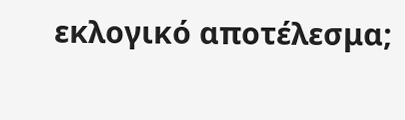εκλογικό αποτέλεσμα;